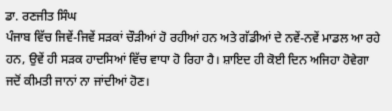ਡਾ. ਰਣਜੀਤ ਸਿੰਘ
ਪੰਜਾਬ ਵਿੱਚ ਜਿਵੇਂ-ਜਿਵੇਂ ਸੜਕਾਂ ਚੌੜੀਆਂ ਹੋ ਰਹੀਆਂ ਹਨ ਅਤੇ ਗੱਡੀਆਂ ਦੇ ਨਵੇਂ-ਨਵੇਂ ਮਾਡਲ ਆ ਰਹੇ ਹਨ, ਉਵੇਂ ਹੀ ਸੜਕ ਹਾਦਸਿਆਂ ਵਿੱਚ ਵਾਧਾ ਹੋ ਰਿਹਾ ਹੈ। ਸ਼ਾਇਦ ਹੀ ਕੋਈ ਦਿਨ ਅਜਿਹਾ ਹੋਵੇਗਾ ਜਦੋਂ ਕੀਮਤੀ ਜਾਨਾਂ ਨਾ ਜਾਂਦੀਆਂ ਹੋਣ।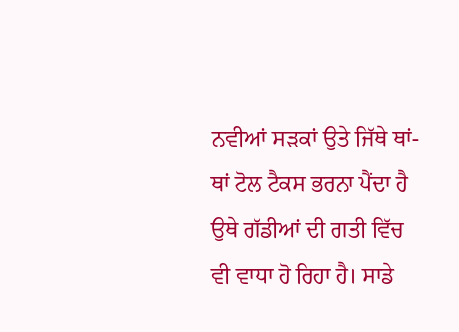ਨਵੀਆਂ ਸੜਕਾਂ ਉਤੇ ਜਿੱਥੇ ਥਾਂ-ਥਾਂ ਟੋਲ ਟੈਕਸ ਭਰਨਾ ਪੈਂਦਾ ਹੈ ਉਥੇ ਗੱਡੀਆਂ ਦੀ ਗਤੀ ਵਿੱਚ ਵੀ ਵਾਧਾ ਹੋ ਰਿਹਾ ਹੈ। ਸਾਡੇ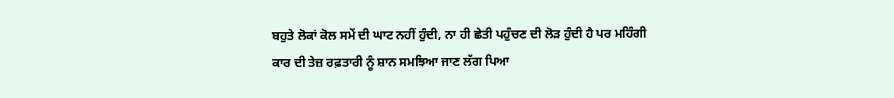ਬਹੁਤੇ ਲੋਕਾਂ ਕੋਲ ਸਮੇਂ ਦੀ ਘਾਟ ਨਹੀਂ ਹੁੰਦੀ, ਨਾ ਹੀ ਛੇਤੀ ਪਹੁੰਚਣ ਦੀ ਲੋੜ ਹੁੰਦੀ ਹੈ ਪਰ ਮਹਿੰਗੀ ਕਾਰ ਦੀ ਤੇਜ਼ ਰਫ਼ਤਾਰੀ ਨੂੰ ਸ਼ਾਨ ਸਮਝਿਆ ਜਾਣ ਲੱਗ ਪਿਆ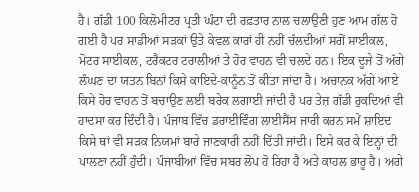ਹੈ। ਗੱਡੀ 100 ਕਿਲੋਮੀਟਰ ਪ੍ਰਤੀ ਘੰਟਾ ਦੀ ਰਫ਼ਤਾਰ ਨਾਲ ਚਲਾਉਣੀ ਹੁਣ ਆਮ ਗੱਲ ਹੋ ਗਈ ਹੈ ਪਰ ਸਾਡੀਆਂ ਸੜਕਾਂ ਉਤੇ ਕੇਵਲ ਕਾਰਾਂ ਹੀ ਨਹੀਂ ਚੱਲਦੀਆਂ ਸਗੋਂ ਸਾਈਕਲ, ਮੋਟਰ ਸਾਈਕਲ, ਟਰੈਕਟਰ ਟਰਾਲੀਆਂ ਤੇ ਹੋਰ ਵਾਹਨ ਵੀ ਚਲਦੇ ਹਨ। ਇਕ ਦੂਜੇ ਤੋਂ ਅੱਗੇ ਲੰਘਣ ਦਾ ਯਤਨ ਬਿਨਾਂ ਕਿਸੇ ਕਾਇਦੇ-ਕਾਨੂੰਨ ਤੋਂ ਕੀਤਾ ਜਾਂਦਾ ਹੈ। ਅਚਾਨਕ ਅੱਗੇ ਆਏ ਕਿਸੇ ਹੋਰ ਵਾਹਨ ਤੋਂ ਬਚਾਉਣ ਲਈ ਬਰੇਕ ਲਗਾਈ ਜਾਂਦੀ ਹੈ ਪਰ ਤੇਜ਼ ਗੱਡੀ ਰੁਕਦਿਆਂ ਵੀ ਹਾਦਸਾ ਕਰ ਦਿੰਦੀ ਹੈ। ਪੰਜਾਬ ਵਿੱਚ ਡਰਾਈਵਿੰਗ ਲਾਈਸੈਂਸ ਜਾਰੀ ਕਰਨ ਸਮੇਂ ਸ਼ਾਇਦ ਕਿਸੇ ਥਾਂ ਵੀ ਸੜਕ ਨਿਯਮਾਂ ਬਾਰੇ ਜਾਣਕਾਰੀ ਨਹੀਂ ਦਿੱਤੀ ਜਾਂਦੀ। ਇਸੇ ਕਰ ਕੇ ਇਨ੍ਹਾਂ ਦੀ ਪਾਲਣਾ ਨਹੀਂ ਹੁੰਦੀ। ਪੰਜਾਬੀਆਂ ਵਿੱਚ ਸਬਰ ਲੋਪ ਹੋ ਰਿਹਾ ਹੈ ਅਤੇ ਕਾਹਲ ਭਾਰੂ ਹੈ। ਅਗੇ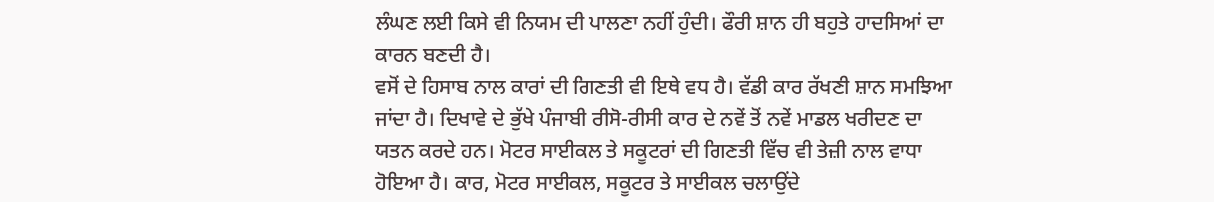ਲੰਘਣ ਲਈ ਕਿਸੇ ਵੀ ਨਿਯਮ ਦੀ ਪਾਲਣਾ ਨਹੀਂ ਹੁੰਦੀ। ਫੌਰੀ ਸ਼ਾਨ ਹੀ ਬਹੁਤੇ ਹਾਦਸਿਆਂ ਦਾ ਕਾਰਨ ਬਣਦੀ ਹੈ।
ਵਸੋਂ ਦੇ ਹਿਸਾਬ ਨਾਲ ਕਾਰਾਂ ਦੀ ਗਿਣਤੀ ਵੀ ਇਥੇ ਵਧ ਹੈ। ਵੱਡੀ ਕਾਰ ਰੱਖਣੀ ਸ਼ਾਨ ਸਮਝਿਆ ਜਾਂਦਾ ਹੈ। ਦਿਖਾਵੇ ਦੇ ਭੁੱਖੇ ਪੰਜਾਬੀ ਰੀਸੋ-ਰੀਸੀ ਕਾਰ ਦੇ ਨਵੇਂ ਤੋਂ ਨਵੇਂ ਮਾਡਲ ਖਰੀਦਣ ਦਾ ਯਤਨ ਕਰਦੇ ਹਨ। ਮੋਟਰ ਸਾਈਕਲ ਤੇ ਸਕੂਟਰਾਂ ਦੀ ਗਿਣਤੀ ਵਿੱਚ ਵੀ ਤੇਜ਼ੀ ਨਾਲ ਵਾਧਾ ਹੋਇਆ ਹੈ। ਕਾਰ, ਮੋਟਰ ਸਾਈਕਲ, ਸਕੂਟਰ ਤੇ ਸਾਈਕਲ ਚਲਾਉਂਦੇ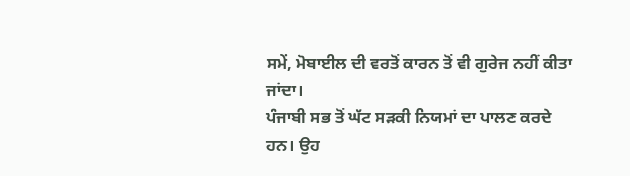ਸਮੇਂ, ਮੋਬਾਈਲ ਦੀ ਵਰਤੋਂ ਕਾਰਨ ਤੋਂ ਵੀ ਗੁਰੇਜ ਨਹੀਂ ਕੀਤਾ ਜਾਂਦਾ।
ਪੰਜਾਬੀ ਸਭ ਤੋਂ ਘੱਟ ਸੜਕੀ ਨਿਯਮਾਂ ਦਾ ਪਾਲਣ ਕਰਦੇ ਹਨ। ਉਹ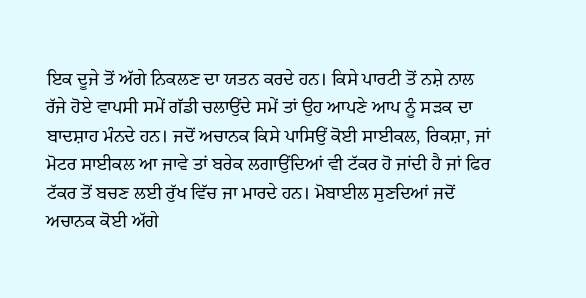ਇਕ ਦੂਜੇ ਤੋਂ ਅੱਗੇ ਨਿਕਲਣ ਦਾ ਯਤਨ ਕਰਦੇ ਹਨ। ਕਿਸੇ ਪਾਰਟੀ ਤੋਂ ਨਸ਼ੇ ਨਾਲ ਰੱਜੇ ਹੋਏ ਵਾਪਸੀ ਸਮੇਂ ਗੱਡੀ ਚਲਾਉਂਦੇ ਸਮੇਂ ਤਾਂ ਉਹ ਆਪਣੇ ਆਪ ਨੂੰ ਸੜਕ ਦਾ ਬਾਦਸ਼ਾਹ ਮੰਨਦੇ ਹਨ। ਜਦੋਂ ਅਚਾਨਕ ਕਿਸੇ ਪਾਸਿਉਂ ਕੋਈ ਸਾਈਕਲ, ਰਿਕਸ਼ਾ, ਜਾਂ ਮੋਟਰ ਸਾਈਕਲ ਆ ਜਾਵੇ ਤਾਂ ਬਰੇਕ ਲਗਾਉਂਦਿਆਂ ਵੀ ਟੱਕਰ ਹੋ ਜਾਂਦੀ ਹੈ ਜਾਂ ਫਿਰ ਟੱਕਰ ਤੋਂ ਬਚਣ ਲਈ ਰੁੱਖ ਵਿੱਚ ਜਾ ਮਾਰਦੇ ਹਨ। ਮੋਬਾਈਲ ਸੁਣਦਿਆਂ ਜਦੋਂ ਅਚਾਨਕ ਕੋਈ ਅੱਗੇ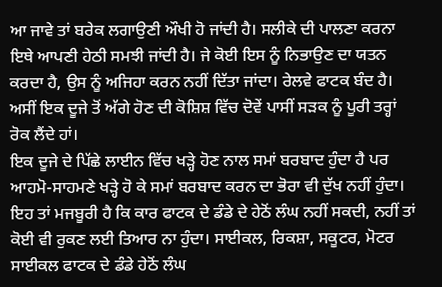ਆ ਜਾਵੇ ਤਾਂ ਬਰੇਕ ਲਗਾਉਣੀ ਔਖੀ ਹੋ ਜਾਂਦੀ ਹੈ। ਸਲੀਕੇ ਦੀ ਪਾਲਣਾ ਕਰਨਾ ਇਥੇ ਆਪਣੀ ਹੇਠੀ ਸਮਝੀ ਜਾਂਦੀ ਹੈ। ਜੇ ਕੋਈ ਇਸ ਨੂੰ ਨਿਭਾਉਣ ਦਾ ਯਤਨ ਕਰਦਾ ਹੈ, ਉਸ ਨੂੰ ਅਜਿਹਾ ਕਰਨ ਨਹੀਂ ਦਿੱਤਾ ਜਾਂਦਾ। ਰੇਲਵੇ ਫਾਟਕ ਬੰਦ ਹੈ। ਅਸੀਂ ਇਕ ਦੂਜੇ ਤੋਂ ਅੱਗੇ ਹੋਣ ਦੀ ਕੋਸ਼ਿਸ਼ ਵਿੱਚ ਦੋਵੇਂ ਪਾਸੀਂ ਸੜਕ ਨੂੰ ਪੂਰੀ ਤਰ੍ਹਾਂ ਰੋਕ ਲੈਂਦੇ ਹਾਂ।
ਇਕ ਦੂਜੇ ਦੇ ਪਿੱਛੇ ਲਾਈਨ ਵਿੱਚ ਖੜ੍ਹੇ ਹੋਣ ਨਾਲ ਸਮਾਂ ਬਰਬਾਦ ਹੁੰਦਾ ਹੈ ਪਰ ਆਹਮੋ-ਸਾਹਮਣੇ ਖੜ੍ਹੇ ਹੋ ਕੇ ਸਮਾਂ ਬਰਬਾਦ ਕਰਨ ਦਾ ਭੋਰਾ ਵੀ ਦੁੱਖ ਨਹੀਂ ਹੁੰਦਾ। ਇਹ ਤਾਂ ਮਜਬੂਰੀ ਹੈ ਕਿ ਕਾਰ ਫਾਟਕ ਦੇ ਡੰਡੇ ਦੇ ਹੇਠੋਂ ਲੰਘ ਨਹੀਂ ਸਕਦੀ, ਨਹੀਂ ਤਾਂ ਕੋਈ ਵੀ ਰੁਕਣ ਲਈ ਤਿਆਰ ਨਾ ਹੁੰਦਾ। ਸਾਈਕਲ, ਰਿਕਸ਼ਾ, ਸਕੂਟਰ, ਮੋਟਰ ਸਾਈਕਲ ਫਾਟਕ ਦੇ ਡੰਡੇ ਹੇਠੋਂ ਲੰਘ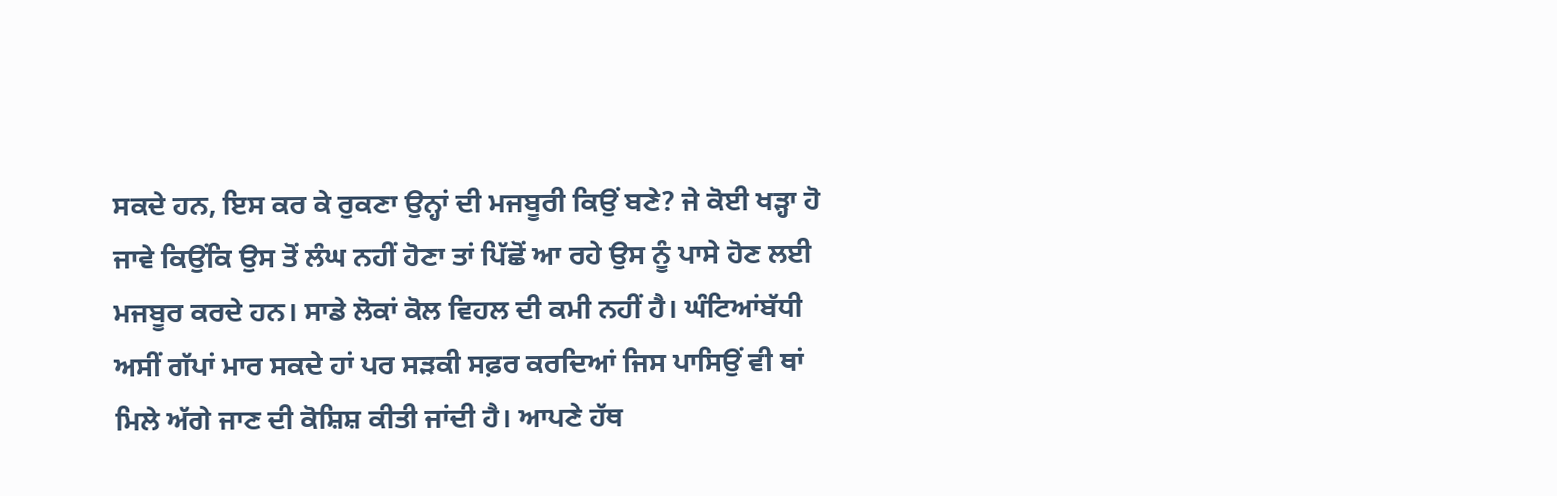ਸਕਦੇ ਹਨ, ਇਸ ਕਰ ਕੇ ਰੁਕਣਾ ਉਨ੍ਹਾਂ ਦੀ ਮਜਬੂਰੀ ਕਿਉਂ ਬਣੇ? ਜੇ ਕੋਈ ਖੜ੍ਹਾ ਹੋ ਜਾਵੇ ਕਿਉਂਕਿ ਉਸ ਤੋਂ ਲੰਘ ਨਹੀਂ ਹੋਣਾ ਤਾਂ ਪਿੱਛੋਂ ਆ ਰਹੇ ਉਸ ਨੂੰ ਪਾਸੇ ਹੋਣ ਲਈ ਮਜਬੂਰ ਕਰਦੇ ਹਨ। ਸਾਡੇ ਲੋਕਾਂ ਕੋਲ ਵਿਹਲ ਦੀ ਕਮੀ ਨਹੀਂ ਹੈ। ਘੰਟਿਆਂਬੱਧੀ ਅਸੀਂ ਗੱਪਾਂ ਮਾਰ ਸਕਦੇ ਹਾਂ ਪਰ ਸੜਕੀ ਸਫ਼ਰ ਕਰਦਿਆਂ ਜਿਸ ਪਾਸਿਉਂ ਵੀ ਥਾਂ ਮਿਲੇ ਅੱਗੇ ਜਾਣ ਦੀ ਕੋਸ਼ਿਸ਼ ਕੀਤੀ ਜਾਂਦੀ ਹੈ। ਆਪਣੇ ਹੱਥ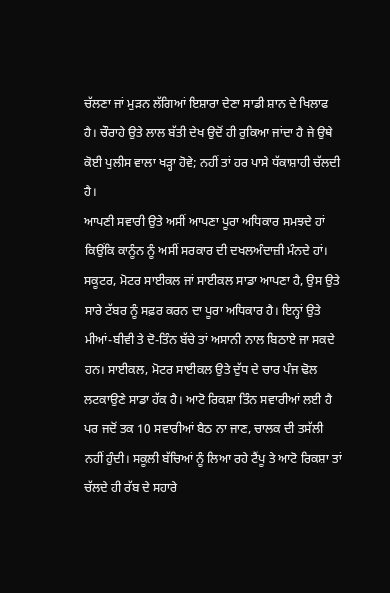ਚੱਲਣਾ ਜਾਂ ਮੁੜਨ ਲੱਗਿਆਂ ਇਸ਼ਾਰਾ ਦੇਣਾ ਸਾਡੀ ਸ਼ਾਨ ਦੇ ਖਿਲਾਫ ਹੈ। ਚੌਰਾਹੇ ਉਤੇ ਲਾਲ ਬੱਤੀ ਦੇਖ ਉਦੋਂ ਹੀ ਰੁਕਿਆ ਜਾਂਦਾ ਹੈ ਜੇ ਉਥੇ ਕੋਈ ਪੁਲੀਸ ਵਾਲਾ ਖੜ੍ਹਾ ਹੋਵੇ; ਨਹੀਂ ਤਾਂ ਹਰ ਪਾਸੇ ਧੱਕਾਸ਼ਾਹੀ ਚੱਲਦੀ ਹੈ।
ਆਪਣੀ ਸਵਾਰੀ ਉਤੇ ਅਸੀਂ ਆਪਣਾ ਪੂਰਾ ਅਧਿਕਾਰ ਸਮਝਦੇ ਹਾਂ ਕਿਉਂਕਿ ਕਾਨੂੰਨ ਨੂੰ ਅਸੀਂ ਸਰਕਾਰ ਦੀ ਦਖਲਅੰਦਾਜ਼ੀ ਮੰਨਦੇ ਹਾਂ। ਸਕੂਟਰ, ਮੋਟਰ ਸਾਈਕਲ ਜਾਂ ਸਾਈਕਲ ਸਾਡਾ ਆਪਣਾ ਹੈ, ਉਸ ਉਤੇ ਸਾਰੇ ਟੱਬਰ ਨੂੰ ਸਫ਼ਰ ਕਰਨ ਦਾ ਪੂਰਾ ਅਧਿਕਾਰ ਹੈ। ਇਨ੍ਹਾਂ ਉਤੇ ਮੀਆਂ-ਬੀਵੀ ਤੇ ਦੋ-ਤਿੰਨ ਬੱਚੇ ਤਾਂ ਅਸਾਨੀ ਨਾਲ ਬਿਠਾਏ ਜਾ ਸਕਦੇ ਹਨ। ਸਾਈਕਲ, ਮੋਟਰ ਸਾਈਕਲ ਉਤੇ ਦੁੱਧ ਦੇ ਚਾਰ ਪੰਜ ਢੋਲ ਲਟਕਾਉਣੇ ਸਾਡਾ ਹੱਕ ਹੈ। ਆਟੋ ਰਿਕਸ਼ਾ ਤਿੰਨ ਸਵਾਰੀਆਂ ਲਈ ਹੈ ਪਰ ਜਦੋਂ ਤਕ 10 ਸਵਾਰੀਆਂ ਬੈਠ ਨਾ ਜਾਣ, ਚਾਲਕ ਦੀ ਤਸੱਲੀ ਨਹੀਂ ਹੁੰਦੀ। ਸਕੂਲੀ ਬੱਚਿਆਂ ਨੂੰ ਲਿਆ ਰਹੇ ਟੈਂਪੂ ਤੇ ਆਟੋ ਰਿਕਸ਼ਾ ਤਾਂ ਚੱਲਦੇ ਹੀ ਰੱਬ ਦੇ ਸਹਾਰੇ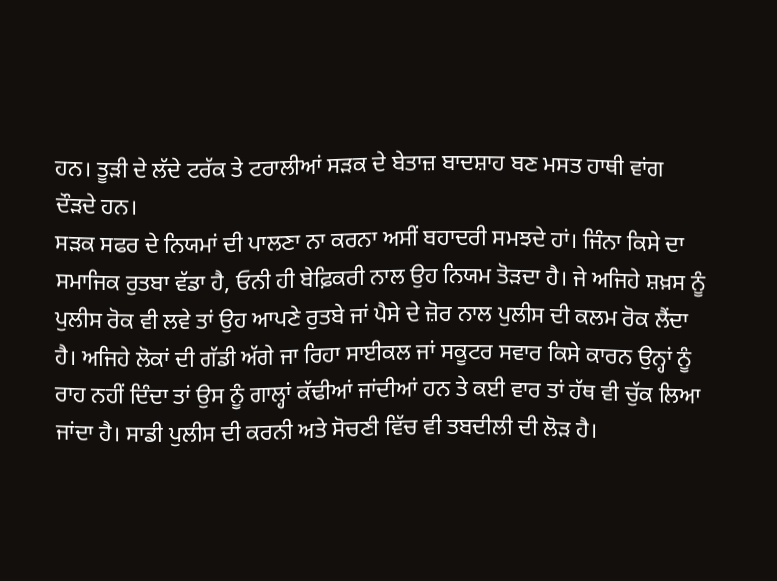ਹਨ। ਤੂੜੀ ਦੇ ਲੱਦੇ ਟਰੱਕ ਤੇ ਟਰਾਲੀਆਂ ਸੜਕ ਦੇ ਬੇਤਾਜ਼ ਬਾਦਸ਼ਾਹ ਬਣ ਮਸਤ ਹਾਥੀ ਵਾਂਗ ਦੌੜਦੇ ਹਨ।
ਸੜਕ ਸਫਰ ਦੇ ਨਿਯਮਾਂ ਦੀ ਪਾਲਣਾ ਨਾ ਕਰਨਾ ਅਸੀਂ ਬਹਾਦਰੀ ਸਮਝਦੇ ਹਾਂ। ਜਿੰਨਾ ਕਿਸੇ ਦਾ ਸਮਾਜਿਕ ਰੁਤਬਾ ਵੱਡਾ ਹੈ, ਓਨੀ ਹੀ ਬੇਫ਼ਿਕਰੀ ਨਾਲ ਉਹ ਨਿਯਮ ਤੋੜਦਾ ਹੈ। ਜੇ ਅਜਿਹੇ ਸ਼ਖ਼ਸ ਨੂੰ ਪੁਲੀਸ ਰੋਕ ਵੀ ਲਵੇ ਤਾਂ ਉਹ ਆਪਣੇ ਰੁਤਬੇ ਜਾਂ ਪੈਸੇ ਦੇ ਜ਼ੋਰ ਨਾਲ ਪੁਲੀਸ ਦੀ ਕਲਮ ਰੋਕ ਲੈਂਦਾ ਹੈ। ਅਜਿਹੇ ਲੋਕਾਂ ਦੀ ਗੱਡੀ ਅੱਗੇ ਜਾ ਰਿਹਾ ਸਾਈਕਲ ਜਾਂ ਸਕੂਟਰ ਸਵਾਰ ਕਿਸੇ ਕਾਰਨ ਉਨ੍ਹਾਂ ਨੂੰ ਰਾਹ ਨਹੀਂ ਦਿੰਦਾ ਤਾਂ ਉਸ ਨੂੰ ਗਾਲ੍ਹਾਂ ਕੱਢੀਆਂ ਜਾਂਦੀਆਂ ਹਨ ਤੇ ਕਈ ਵਾਰ ਤਾਂ ਹੱਥ ਵੀ ਚੁੱਕ ਲਿਆ ਜਾਂਦਾ ਹੈ। ਸਾਡੀ ਪੁਲੀਸ ਦੀ ਕਰਨੀ ਅਤੇ ਸੋਚਣੀ ਵਿੱਚ ਵੀ ਤਬਦੀਲੀ ਦੀ ਲੋੜ ਹੈ।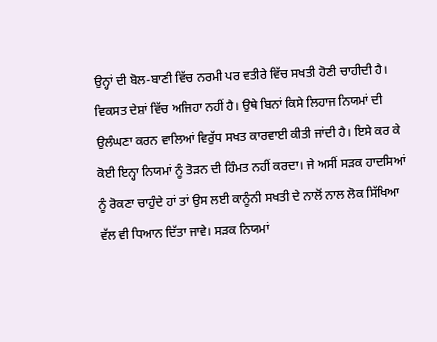ਉਨ੍ਹਾਂ ਦੀ ਬੋਲ-ਬਾਣੀ ਵਿੱਚ ਨਰਮੀ ਪਰ ਵਤੀਰੇ ਵਿੱਚ ਸਖਤੀ ਹੋਣੀ ਚਾਹੀਦੀ ਹੈ। ਵਿਕਸਤ ਦੇਸ਼ਾਂ ਵਿੱਚ ਅਜਿਹਾ ਨਹੀਂ ਹੈ। ਉਥੇ ਬਿਨਾਂ ਕਿਸੇ ਲਿਹਾਜ ਨਿਯਮਾਂ ਦੀ ਉਲੰਘਣਾ ਕਰਨ ਵਾਲਿਆਂ ਵਿਰੁੱਧ ਸਖਤ ਕਾਰਵਾਈ ਕੀਤੀ ਜਾਂਦੀ ਹੈ। ਇਸੇ ਕਰ ਕੇ ਕੋਈ ਇਨ੍ਹਾ ਨਿਯਮਾਂ ਨੂੰ ਤੋੜਨ ਦੀ ਹਿੰਮਤ ਨਹੀਂ ਕਰਦਾ। ਜੇ ਅਸੀਂ ਸੜਕ ਹਾਦਸਿਆਂ ਨੂੰ ਰੋਕਣਾ ਚਾਹੁੰਦੇ ਹਾਂ ਤਾਂ ਉਸ ਲਈ ਕਾਨੂੰਨੀ ਸਖਤੀ ਦੇ ਨਾਲੋਂ ਨਾਲ ਲੋਕ ਸਿੱਖਿਆ ਵੱਲ ਵੀ ਧਿਆਨ ਦਿੱਤਾ ਜਾਵੇ। ਸੜਕ ਨਿਯਮਾਂ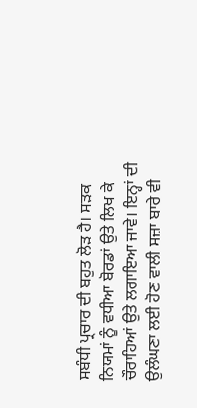ਸਬੰਧੀ ਪ੍ਰਚਾਰ ਦੀ ਬਹੁਤ ਲੋੜ ਹੈ। ਸੜਕ ਨਿਯਮਾਂ ਨੂੰ ਵਧੀਆ ਬੋਰਡਾਂ ਉਤੇ ਲਿਖ ਕੇ ਚੌਰਾਹਿਆਂ ਉਤੇ ਲਗਾਇਆ ਜਾਵੇ। ਇਨ੍ਹਾਂ ਦੀ ਉਲੰਘਣਾ ਲਈ ਹੋਣ ਵਾਲੀ ਸਜ਼ਾ ਬਾਰੇ ਵੀ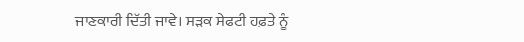ਜਾਣਕਾਰੀ ਦਿੱਤੀ ਜਾਵੇ। ਸੜਕ ਸੇਫਟੀ ਹਫ਼ਤੇ ਨੂੰ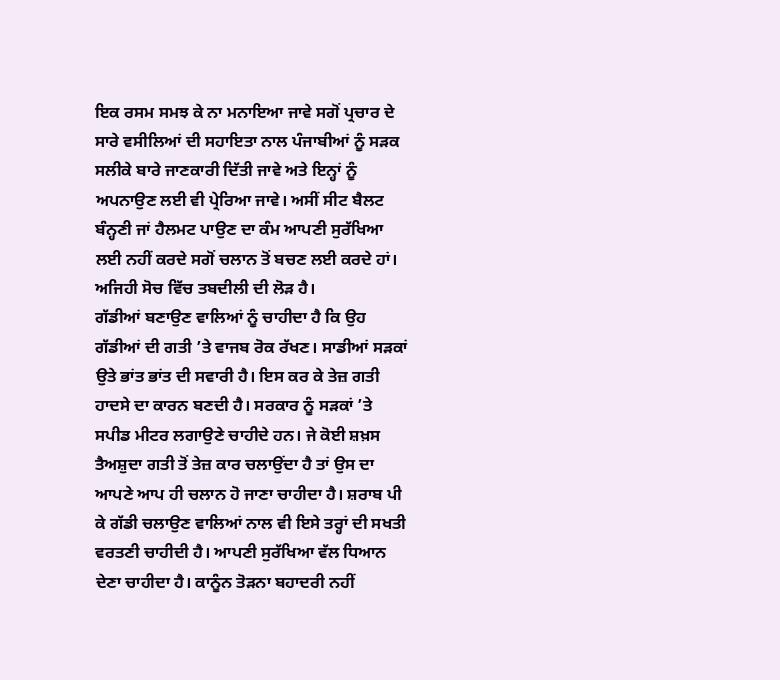ਇਕ ਰਸਮ ਸਮਝ ਕੇ ਨਾ ਮਨਾਇਆ ਜਾਵੇ ਸਗੋਂ ਪ੍ਰਚਾਰ ਦੇ ਸਾਰੇ ਵਸੀਲਿਆਂ ਦੀ ਸਹਾਇਤਾ ਨਾਲ ਪੰਜਾਬੀਆਂ ਨੂੰ ਸੜਕ ਸਲੀਕੇ ਬਾਰੇ ਜਾਣਕਾਰੀ ਦਿੱਤੀ ਜਾਵੇ ਅਤੇ ਇਨ੍ਹਾਂ ਨੂੰ ਅਪਨਾਉਣ ਲਈ ਵੀ ਪ੍ਰੇਰਿਆ ਜਾਵੇ। ਅਸੀਂ ਸੀਟ ਬੈਲਟ ਬੰਨ੍ਹਣੀ ਜਾਂ ਹੈਲਮਟ ਪਾਉਣ ਦਾ ਕੰਮ ਆਪਣੀ ਸੁਰੱਖਿਆ ਲਈ ਨਹੀਂ ਕਰਦੇ ਸਗੋਂ ਚਲਾਨ ਤੋਂ ਬਚਣ ਲਈ ਕਰਦੇ ਹਾਂ। ਅਜਿਹੀ ਸੋਚ ਵਿੱਚ ਤਬਦੀਲੀ ਦੀ ਲੋੜ ਹੈ।
ਗੱਡੀਆਂ ਬਣਾਉਣ ਵਾਲਿਆਂ ਨੂੰ ਚਾਹੀਦਾ ਹੈ ਕਿ ਉਹ ਗੱਡੀਆਂ ਦੀ ਗਤੀ ’ਤੇ ਵਾਜਬ ਰੋਕ ਰੱਖਣ। ਸਾਡੀਆਂ ਸੜਕਾਂ ਉਤੇ ਭਾਂਤ ਭਾਂਤ ਦੀ ਸਵਾਰੀ ਹੈ। ਇਸ ਕਰ ਕੇ ਤੇਜ਼ ਗਤੀ ਹਾਦਸੇ ਦਾ ਕਾਰਨ ਬਣਦੀ ਹੈ। ਸਰਕਾਰ ਨੂੰ ਸੜਕਾਂ ’ਤੇ ਸਪੀਡ ਮੀਟਰ ਲਗਾਉਣੇ ਚਾਹੀਦੇ ਹਨ। ਜੇ ਕੋਈ ਸ਼ਖ਼ਸ ਤੈਅਸ਼ੁਦਾ ਗਤੀ ਤੋਂ ਤੇਜ਼ ਕਾਰ ਚਲਾਉਂਦਾ ਹੈ ਤਾਂ ਉਸ ਦਾ ਆਪਣੇ ਆਪ ਹੀ ਚਲਾਨ ਹੋ ਜਾਣਾ ਚਾਹੀਦਾ ਹੈ। ਸ਼ਰਾਬ ਪੀ ਕੇ ਗੱਡੀ ਚਲਾਉਣ ਵਾਲਿਆਂ ਨਾਲ ਵੀ ਇਸੇ ਤਰ੍ਹਾਂ ਦੀ ਸਖਤੀ ਵਰਤਣੀ ਚਾਹੀਦੀ ਹੈ। ਆਪਣੀ ਸੁਰੱਖਿਆ ਵੱਲ ਧਿਆਨ ਦੇਣਾ ਚਾਹੀਦਾ ਹੈ। ਕਾਨੂੰਨ ਤੋੜਨਾ ਬਹਾਦਰੀ ਨਹੀਂ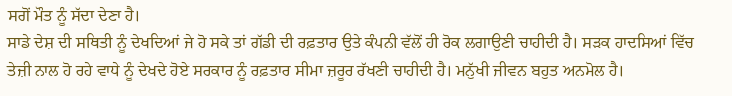ਸਗੋਂ ਮੌਤ ਨੂੰ ਸੱਦਾ ਦੇਣਾ ਹੈ।
ਸਾਡੇ ਦੇਸ਼ ਦੀ ਸਥਿਤੀ ਨੂੰ ਦੇਖਦਿਆਂ ਜੇ ਹੋ ਸਕੇ ਤਾਂ ਗੱਡੀ ਦੀ ਰਫ਼ਤਾਰ ਉਤੇ ਕੰਪਨੀ ਵੱਲੋਂ ਹੀ ਰੋਕ ਲਗਾਉਣੀ ਚਾਹੀਦੀ ਹੈ। ਸੜਕ ਹਾਦਸਿਆਂ ਵਿੱਚ ਤੇਜ਼ੀ ਨਾਲ ਹੋ ਰਹੇ ਵਾਧੇ ਨੂੰ ਦੇਖਦੇ ਹੋਏ ਸਰਕਾਰ ਨੂੰ ਰਫ਼ਤਾਰ ਸੀਮਾ ਜ਼ਰੂਰ ਰੱਖਣੀ ਚਾਹੀਦੀ ਹੈ। ਮਨੁੱਖੀ ਜੀਵਨ ਬਹੁਤ ਅਨਮੋਲ ਹੈ।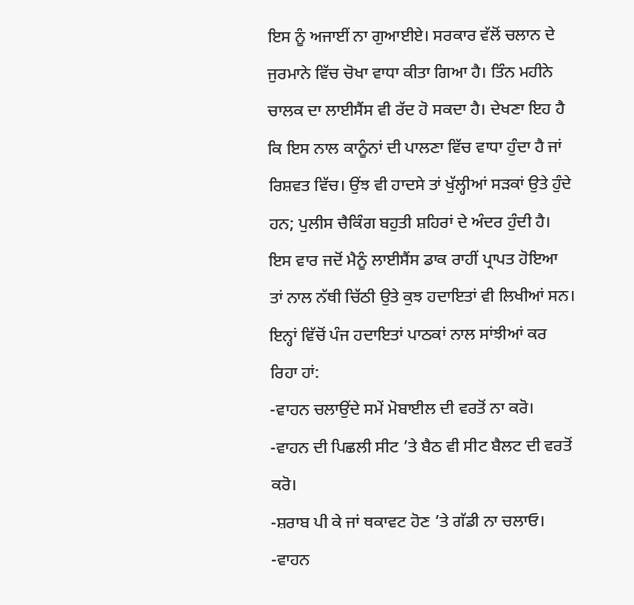ਇਸ ਨੂੰ ਅਜਾਈਂ ਨਾ ਗੁਆਈਏ। ਸਰਕਾਰ ਵੱਲੋਂ ਚਲਾਨ ਦੇ ਜੁਰਮਾਨੇ ਵਿੱਚ ਚੋਖਾ ਵਾਧਾ ਕੀਤਾ ਗਿਆ ਹੈ। ਤਿੰਨ ਮਹੀਨੇ ਚਾਲਕ ਦਾ ਲਾਈਸੈਂਸ ਵੀ ਰੱਦ ਹੋ ਸਕਦਾ ਹੈ। ਦੇਖਣਾ ਇਹ ਹੈ ਕਿ ਇਸ ਨਾਲ ਕਾਨੂੰਨਾਂ ਦੀ ਪਾਲਣਾ ਵਿੱਚ ਵਾਧਾ ਹੁੰਦਾ ਹੈ ਜਾਂ ਰਿਸ਼ਵਤ ਵਿੱਚ। ਉਂਝ ਵੀ ਹਾਦਸੇ ਤਾਂ ਖੁੱਲ੍ਹੀਆਂ ਸੜਕਾਂ ਉਤੇ ਹੁੰਦੇ ਹਨ; ਪੁਲੀਸ ਚੈਕਿੰਗ ਬਹੁਤੀ ਸ਼ਹਿਰਾਂ ਦੇ ਅੰਦਰ ਹੁੰਦੀ ਹੈ।
ਇਸ ਵਾਰ ਜਦੋਂ ਮੈਨੂੰ ਲਾਈਸੈਂਸ ਡਾਕ ਰਾਹੀਂ ਪ੍ਰਾਪਤ ਹੋਇਆ ਤਾਂ ਨਾਲ ਨੱਥੀ ਚਿੱਠੀ ਉਤੇ ਕੁਝ ਹਦਾਇਤਾਂ ਵੀ ਲਿਖੀਆਂ ਸਨ। ਇਨ੍ਹਾਂ ਵਿੱਚੋਂ ਪੰਜ ਹਦਾਇਤਾਂ ਪਾਠਕਾਂ ਨਾਲ ਸਾਂਝੀਆਂ ਕਰ ਰਿਹਾ ਹਾਂ:
-ਵਾਹਨ ਚਲਾਉਂਦੇ ਸਮੇਂ ਮੋਬਾਈਲ ਦੀ ਵਰਤੋਂ ਨਾ ਕਰੋ।
-ਵਾਹਨ ਦੀ ਪਿਛਲੀ ਸੀਟ ’ਤੇ ਬੈਠ ਵੀ ਸੀਟ ਬੈਲਟ ਦੀ ਵਰਤੋਂ ਕਰੋ।
-ਸ਼ਰਾਬ ਪੀ ਕੇ ਜਾਂ ਥਕਾਵਟ ਹੋਣ ’ਤੇ ਗੱਡੀ ਨਾ ਚਲਾਓ।
-ਵਾਹਨ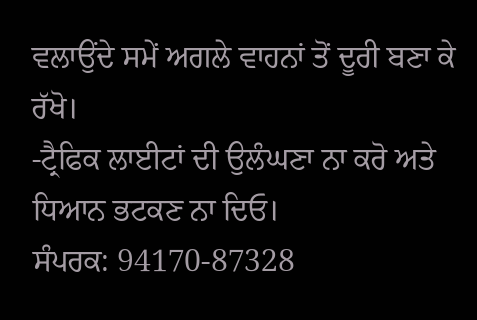ਵਲਾਉਂਦੇ ਸਮੇਂ ਅਗਲੇ ਵਾਹਨਾਂ ਤੋਂ ਦੂਰੀ ਬਣਾ ਕੇ ਰੱਖੋ।
-ਟ੍ਰੈਫਿਕ ਲਾਈਟਾਂ ਦੀ ਉਲੰਘਣਾ ਨਾ ਕਰੋ ਅਤੇ ਧਿਆਨ ਭਟਕਣ ਨਾ ਦਿਓ।
ਸੰਪਰਕ: 94170-87328